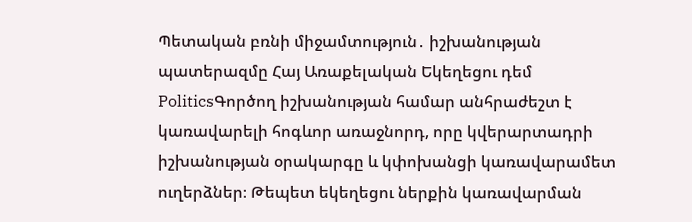Պետական բռնի միջամտություն․ իշխանության պատերազմը Հայ Առաքելական Եկեղեցու դեմ
PoliticsԳործող իշխանության համար անհրաժեշտ է կառավարելի հոգևոր առաջնորդ, որը կվերարտադրի իշխանության օրակարգը և կփոխանցի կառավարամետ ուղերձներ։ Թեպետ եկեղեցու ներքին կառավարման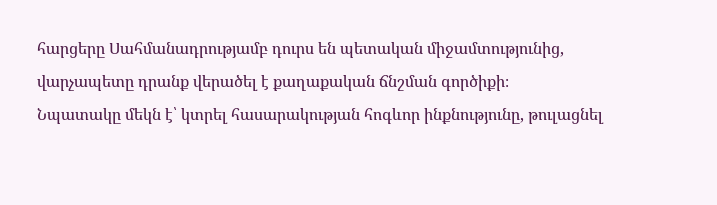հարցերը Սահմանադրությամբ դուրս են պետական միջամտությունից, վարչապետը դրանք վերածել է քաղաքական ճնշման գործիքի։
Նպատակը մեկն է՝ կտրել հասարակության հոգևոր ինքնությունը, թուլացնել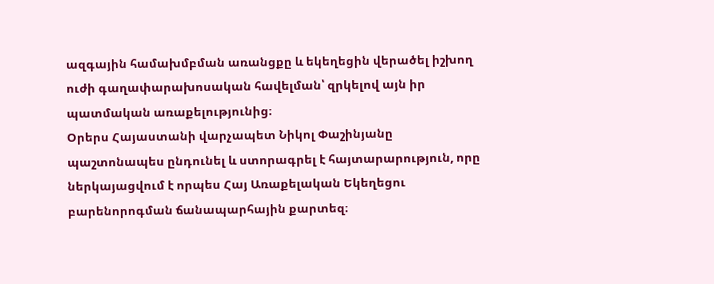ազգային համախմբման առանցքը և եկեղեցին վերածել իշխող ուժի գաղափարախոսական հավելման՝ զրկելով այն իր պատմական առաքելությունից։
Օրերս Հայաստանի վարչապետ Նիկոլ Փաշինյանը պաշտոնապես ընդունել և ստորագրել է հայտարարություն, որը ներկայացվում է որպես Հայ Առաքելական Եկեղեցու բարենորոգման ճանապարհային քարտեզ։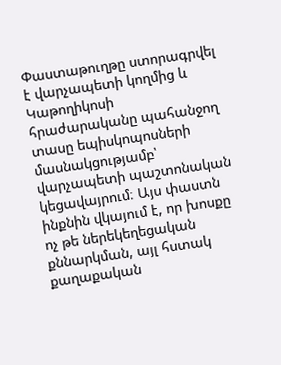Փաստաթուղթը ստորագրվել է վարչապետի կողմից և Կաթողիկոսի հրաժարականը պահանջող տասը եպիսկոպոսների մասնակցությամբ՝ վարչապետի պաշտոնական կեցավայրում։ Այս փաստն ինքնին վկայում է, որ խոսքը ոչ թե ներեկեղեցական քննարկման, այլ հստակ քաղաքական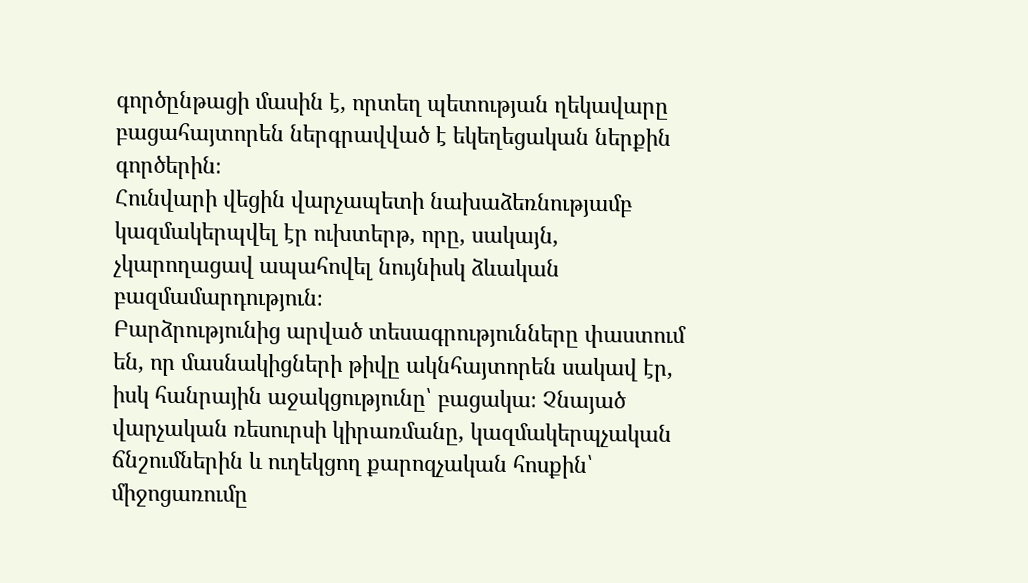գործընթացի մասին է, որտեղ պետության ղեկավարը բացահայտորեն ներգրավված է եկեղեցական ներքին գործերին։
Հունվարի վեցին վարչապետի նախաձեռնությամբ կազմակերպվել էր ուխտերթ, որը, սակայն, չկարողացավ ապահովել նույնիսկ ձևական բազմամարդություն։
Բարձրությունից արված տեսագրությունները փաստում են, որ մասնակիցների թիվը ակնհայտորեն սակավ էր, իսկ հանրային աջակցությունը՝ բացակա։ Չնայած վարչական ռեսուրսի կիրառմանը, կազմակերպչական ճնշումներին և ուղեկցող քարոզչական հոսքին՝ միջոցառումը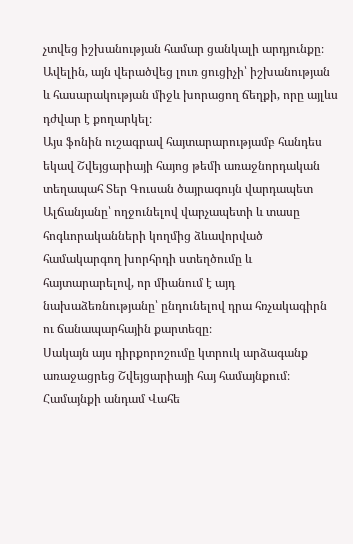չտվեց իշխանության համար ցանկալի արդյունքը։ Ավելին, այն վերածվեց լուռ ցուցիչի՝ իշխանության և հասարակության միջև խորացող ճեղքի, որը այլևս դժվար է քողարկել։
Այս ֆոնին ուշագրավ հայտարարությամբ հանդես եկավ Շվեյցարիայի հայոց թեմի առաջնորդական տեղապահ Տեր Գուսան ծայրագույն վարդապետ Ալճանյանը՝ ողջունելով վարչապետի և տասը հոգևորականների կողմից ձևավորված համակարգող խորհրդի ստեղծումը և հայտարարելով, որ միանում է այդ նախաձեռնությանը՝ ընդունելով դրա հռչակագիրն ու ճանապարհային քարտեզը։
Սակայն այս դիրքորոշումը կտրուկ արձագանք առաջացրեց Շվեյցարիայի հայ համայնքում։ Համայնքի անդամ Վահե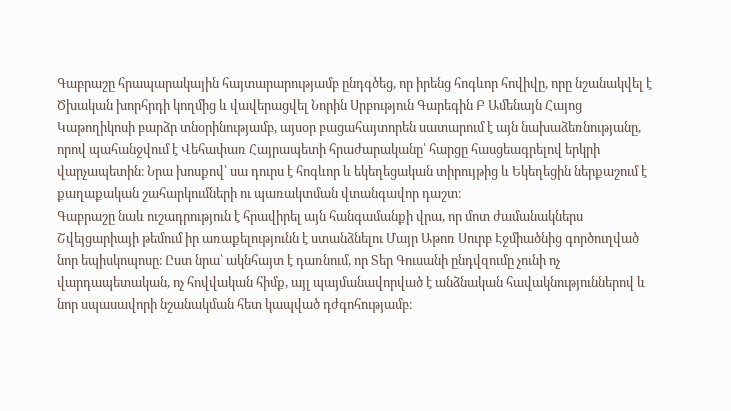Գաբրաշը հրապարակային հայտարարությամբ ընդգծեց, որ իրենց հոգևոր հովիվը, որը նշանակվել է Ծխական խորհրդի կողմից և վավերացվել Նորին Սրբություն Գարեգին Բ Ամենայն Հայոց Կաթողիկոսի բարձր տնօրինությամբ, այսօր բացահայտորեն սատարում է այն նախաձեռնությանը, որով պահանջվում է Վեհափառ Հայրապետի հրաժարականը՝ հարցը հասցեագրելով երկրի վարչապետին։ Նրա խոսքով՝ սա դուրս է հոգևոր և եկեղեցական տիրույթից և Եկեղեցին ներքաշում է քաղաքական շահարկումների ու պառակտման վտանգավոր դաշտ։
Գաբրաշը նաև ուշադրություն է հրավիրել այն հանգամանքի վրա, որ մոտ ժամանակներս Շվեյցարիայի թեմում իր առաքելությունն է ստանձնելու Մայր Աթոռ Սուրբ Էջմիածնից գործուղված նոր եպիսկոպոսը։ Ըստ նրա՝ ակնհայտ է դառնում, որ Տեր Գուսանի ընդվզումը չունի ոչ վարդապետական, ոչ հովվական հիմք, այլ պայմանավորված է անձնական հավակնություններով և նոր սպասավորի նշանակման հետ կապված դժգոհությամբ։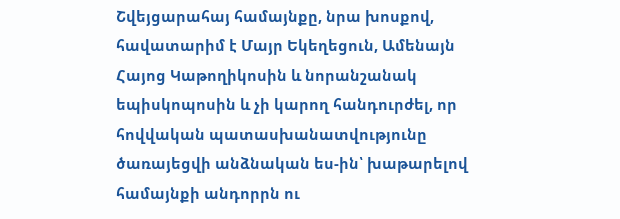Շվեյցարահայ համայնքը, նրա խոսքով, հավատարիմ է Մայր Եկեղեցուն, Ամենայն Հայոց Կաթողիկոսին և նորանշանակ եպիսկոպոսին և չի կարող հանդուրժել, որ հովվական պատասխանատվությունը ծառայեցվի անձնական ես-ին՝ խաթարելով համայնքի անդորրն ու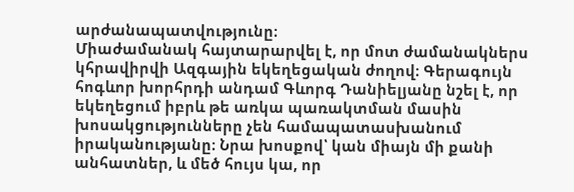արժանապատվությունը։
Միաժամանակ հայտարարվել է, որ մոտ ժամանակներս կհրավիրվի Ազգային եկեղեցական ժողով։ Գերագույն հոգևոր խորհրդի անդամ Գևորգ Դանիելյանը նշել է, որ եկեղեցում իբրև թե առկա պառակտման մասին խոսակցությունները չեն համապատասխանում իրականությանը։ Նրա խոսքով՝ կան միայն մի քանի անհատներ, և մեծ հույս կա, որ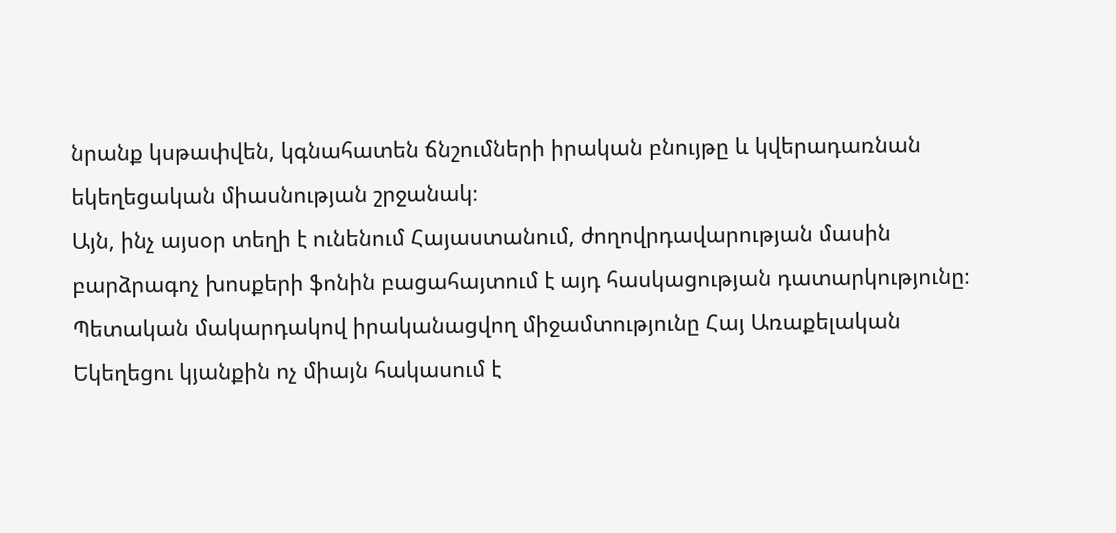նրանք կսթափվեն, կգնահատեն ճնշումների իրական բնույթը և կվերադառնան եկեղեցական միասնության շրջանակ։
Այն, ինչ այսօր տեղի է ունենում Հայաստանում, ժողովրդավարության մասին բարձրագոչ խոսքերի ֆոնին բացահայտում է այդ հասկացության դատարկությունը։ Պետական մակարդակով իրականացվող միջամտությունը Հայ Առաքելական Եկեղեցու կյանքին ոչ միայն հակասում է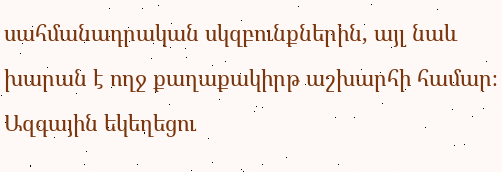սահմանադրական սկզբունքներին, այլ նաև խարան է ողջ քաղաքակիրթ աշխարհի համար։ Ազգային եկեղեցու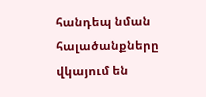հանդեպ նման հալածանքները վկայում են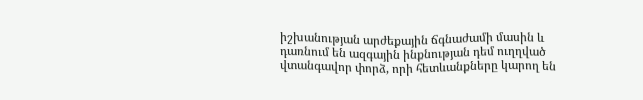իշխանության արժեքային ճգնաժամի մասին և դառնում են ազգային ինքնության դեմ ուղղված վտանգավոր փորձ, որի հետևանքները կարող են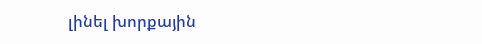լինել խորքային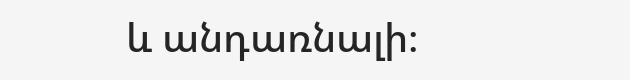և անդառնալի։